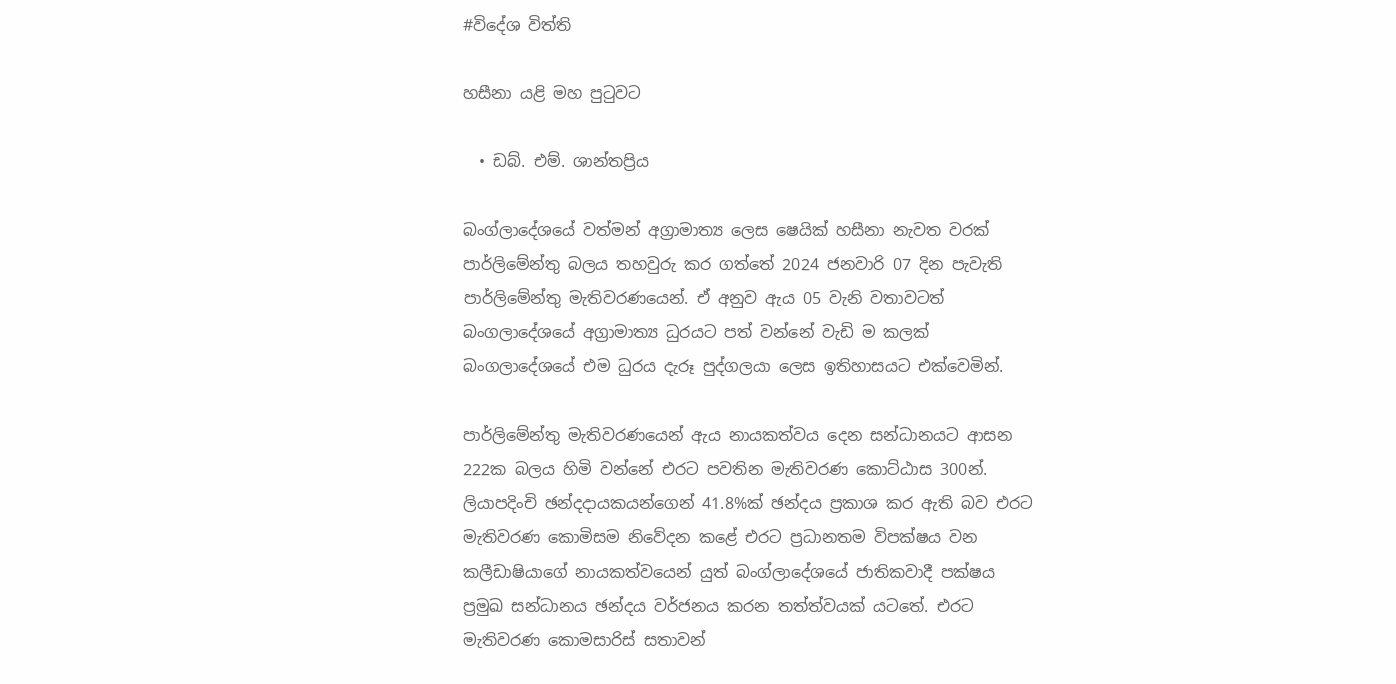#විදේශ විත්ති

හසීනා යළි මහ පුටුවට

  • ඩබ්. එම්. ශාන්තප්‍රිය

බංග්ලාදේශයේ වත්මන් අග්‍රාමාත්‍ය ලෙස ෂෙයික් හසීනා නැවත වරක් පාර්ලිමේන්තු බලය තහවුරු කර ගත්තේ 2024 ජනවාරි 07 දින පැවැති පාර්ලිමේන්තු මැතිවරණයෙන්. ඒ අනුව ඇය 05 වැනි වතාවටත් බංගලාදේශයේ අග්‍රාමාත්‍ය ධුරයට පත් වන්නේ වැඩි ම කලක් බංගලාදේශයේ එම ධුරය දැරූ පුද්ගලයා ලෙස ඉතිහාසයට එක්වෙමින්.

පාර්ලිමේන්තු මැතිවරණයෙන් ඇය නායකත්වය දෙන සන්ධානයට ආසන 222ක බලය හිමි වන්නේ එරට පවතින මැතිවරණ කොට්ඨාස 300න්. ලියාපදිංචි ඡන්දදායකයන්ගෙන් 41.8%ක් ඡන්දය ප්‍රකාශ කර ඇති බව එරට මැතිවරණ කොමිසම නිවේදන කළේ එරට ප්‍රධානතම විපක්ෂය වන කලීඩාෂියාගේ නායකත්වයෙන් යුත් බංග්ලාදේශයේ ජාතිකවාදී පක්ෂය ප්‍රමුඛ සන්ධානය ඡන්දය වර්ජනය කරන තත්ත්වයක් යටතේ. එරට මැතිවරණ කොමසාරිස් සතාවන්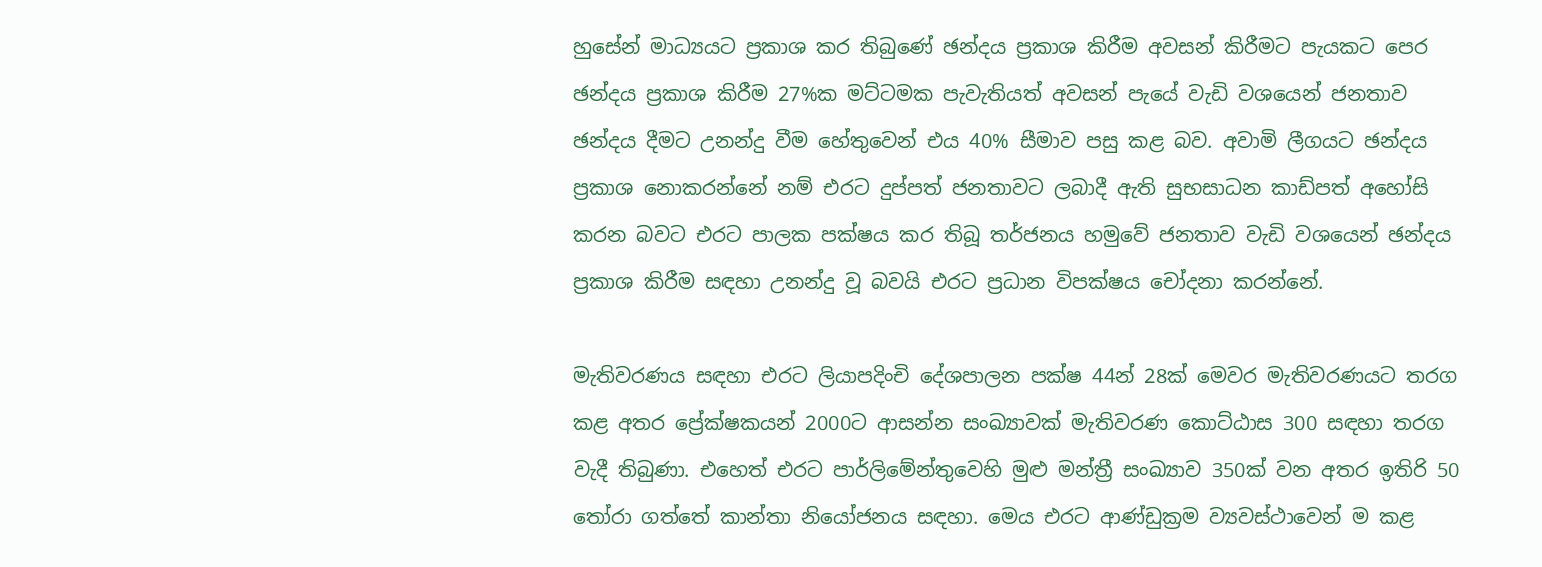හුසේන් මාධ්‍යයට ප්‍රකාශ කර තිබුණේ ඡන්දය ප්‍රකාශ කිරීම අවසන් කිරීමට පැයකට පෙර ඡන්දය ප්‍රකාශ කිරීම 27%ක මට්ටමක පැවැතියත් අවසන් පැයේ වැඩි වශයෙන් ජනතාව ඡන්දය දීමට උනන්දු වීම හේතුවෙන් එය 40% සීමාව පසු කළ බව. අවාමි ලීගයට ඡන්දය ප්‍රකාශ නොකරන්නේ නම් එරට දුප්පත් ජනතාවට ලබාදී ඇති සුභසාධන කාඩ්පත් අහෝසි කරන බවට එරට පාලක පක්ෂය කර තිබූ තර්ජනය හමුවේ ජනතාව වැඩි වශයෙන් ඡන්දය ප්‍රකාශ කිරීම සඳහා උනන්දු වූ බවයි එරට ප්‍රධාන විපක්ෂය චෝදනා කරන්නේ.

මැතිවරණය සඳහා එරට ලියාපදිංචි දේශපාලන පක්ෂ 44න් 28ක් මෙවර මැතිවරණයට තරග කළ අතර ප්‍රේක්ෂකයන් 2000ට ආසන්න සංඛ්‍යාවක් මැතිවරණ කොට්ඨාස 300 සඳහා තරග වැදී තිබුණා. එහෙත් එරට පාර්ලිමේන්තුවෙහි මුළු මන්ත්‍රී සංඛ්‍යාව 350ක් වන අතර ඉතිරි 50 තෝරා ගත්තේ කාන්තා නියෝජනය සඳහා. මෙය එරට ආණ්ඩුක්‍රම ව්‍යවස්ථාවෙන් ම කළ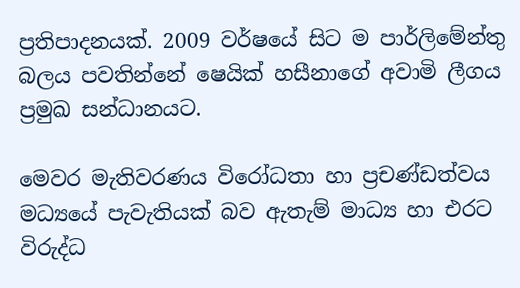ප්‍රතිපාදනයක්. 2009 වර්ෂයේ සිට ම පාර්ලිමේන්තු බලය පවතින්නේ ෂෙයික් හසීනාගේ අවාමි ලීගය ප්‍රමුඛ සන්ධානයට.

මෙවර මැතිවරණය විරෝධතා හා ප්‍රචණ්ඩත්වය මධ්‍යයේ පැවැතියක් බව ඇතැම් මාධ්‍ය හා එරට විරුද්ධ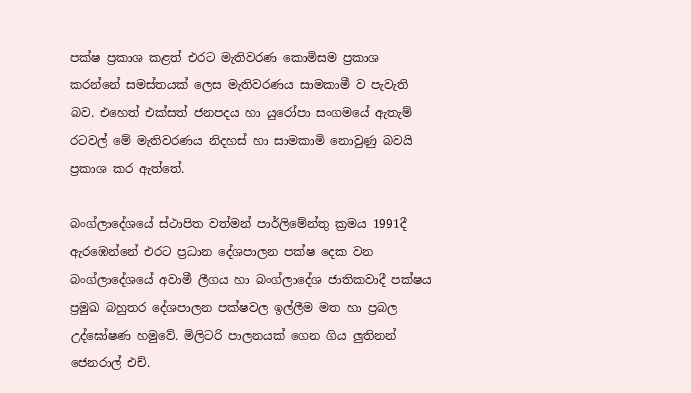පක්ෂ ප්‍රකාශ කළත් එරට මැතිවරණ කොමිසම ප්‍රකාශ කරන්නේ සමස්තයක් ලෙස මැතිවරණය සාමකාමී ව පැවැති බව. එහෙත් එක්සත් ජනපදය හා යුරෝපා සංගමයේ ඇතැම් රටවල් මේ මැතිවරණය නිදහස් හා සාමකාමි නොවුණු බවයි ප්‍රකාශ කර ඇත්තේ.

බංග්ලාදේශයේ ස්ථාපිත වත්මන් පාර්ලිමේන්තු ක්‍රමය 1991දී ඇරඹෙන්නේ එරට ප්‍රධාන දේශපාලන පක්ෂ දෙක වන බංග්ලාදේශයේ අවාමී ලීගය හා බංග්ලාදේශ ජාතිකවාදී පක්ෂය ප්‍රමුඛ බහුතර දේශපාලන පක්ෂවල ඉල්ලීම මත හා ප්‍රබල උද්ඝෝෂණ හමුවේ. මිලිටරි පාලනයක් ගෙන ගිය ලුතිනන් ජෙනරාල් එච්.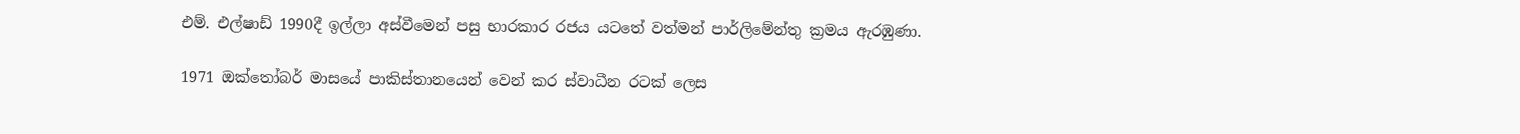එම්. එල්ෂාඩ් 1990දී ඉල්ලා අස්වීමෙන් පසු භාරකාර රජය යටතේ වත්මන් පාර්ලිමේන්තු ක්‍රමය ඇරඹුණා.

1971 ඔක්තෝබර් මාසයේ පාකිස්තානයෙන් වෙන් කර ස්වාධීන රටක් ලෙස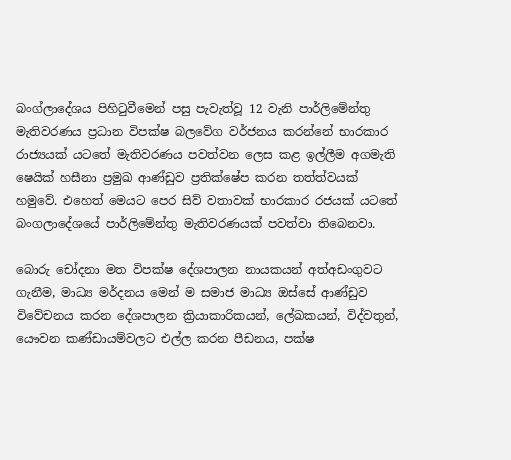බංග්ලාදේශය පිහිටුවීමෙන් පසු පැවැත්වූ 12 වැනි පාර්ලිමේන්තු මැතිවරණය ප්‍රධාන විපක්ෂ බලවේග වර්ජනය කරන්නේ භාරකාර රාජ්‍යයක් යටතේ මැතිවරණය පවත්වන ලෙස කළ ඉල්ලීම අගමැති ෂෙයික් හසීනා ප්‍රමුඛ ආණ්ඩුව ප්‍රතික්ෂේප කරන තත්ත්වයක් හමුවේ. එහෙත් මෙයට පෙර සිව් වතාවක් භාරකාර රජයක් යටතේ බංගලාදේශයේ පාර්ලිමේන්තු මැතිවරණයක් පවත්වා තිබෙනවා.

බොරු චෝදනා මත විපක්ෂ දේශපාලන නායකයන් අත්අඩංගුවට ගැනීම, මාධ්‍ය මර්දනය මෙන් ම සමාජ මාධ්‍ය ඔස්සේ ආණ්ඩුව විවේචනය කරන දේශපාලන ක්‍රියාකාරිකයන්, ලේඛකයන්, විද්වතුන්, යෞවන කණ්ඩායම්වලට එල්ල කරන පීඩනය, පක්ෂ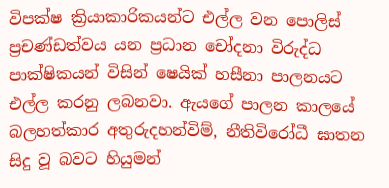විපක්ෂ ක්‍රියාකාරිකයන්ට එල්ල වන පොලිස් ප්‍රචණ්ඩත්වය යන ප්‍රධාන චෝදනා විරුද්ධ පාක්ෂිකයන් විසින් ෂෙයික් හසීනා පාලනයට එල්ල කරනු ලබනවා. ඇයගේ පාලන කාලයේ බලහත්කාර අතුරුදහන්විම්, නීතිවිරෝධී ඝාතන සිදු වූ බවට හියුමන්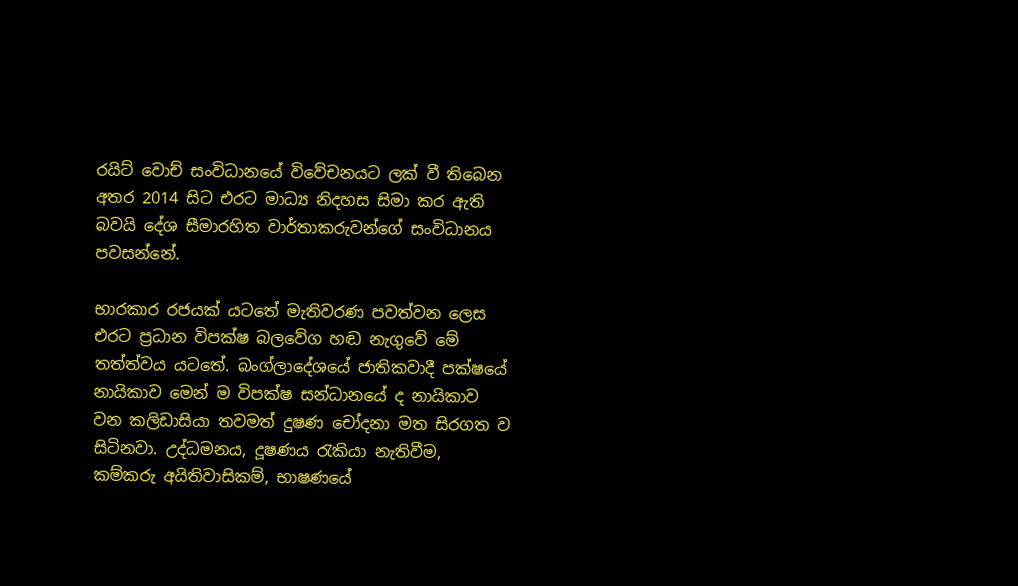රයිට් වොච් සංවිධානයේ විවේචනයට ලක් වී තිබෙන අතර 2014 සිට එරට මාධ්‍ය නිදහස සිමා කර ඇති බවයි දේශ සීමාරහිත වාර්තාකරුවන්ගේ සංවිධානය පවසන්නේ.

භාරකාර රජයක් යටතේ මැතිවරණ පවත්වන ලෙස එරට ප්‍රධාන විපක්ෂ බලවේග හඬ නැගුවේ මේ තත්ත්වය යටතේ. බංග්ලාදේශයේ ජාතිකවාදී පක්ෂයේ නායිකාව මෙන් ම විපක්ෂ සන්ධානයේ ද නායිකාව වන කලිඩාසියා තවමත් දුෂණ චෝදනා මත සිරගත ව සිටිනවා. උද්ධමනය, දූෂණය රැකියා නැතිවීම, කම්කරු අයිතිවාසිකම්, භාෂණයේ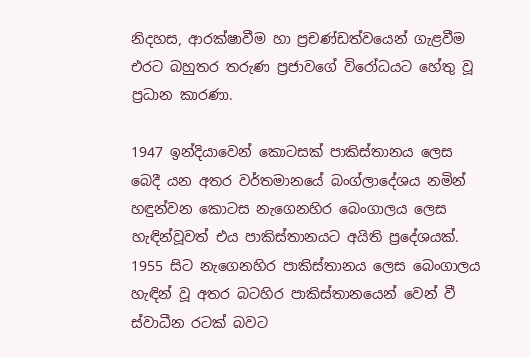නිදහස, ආරක්ෂාවීම හා ප්‍රචණ්ඩත්වයෙන් ගැළවීම එරට බහුතර තරුණ ප්‍රජාවගේ විරෝධයට හේතු වූ ප්‍රධාන කාරණා.

1947 ඉන්දියාවෙන් කොටසක් පාකිස්තානය ලෙස බෙදී යන අතර වර්තමානයේ බංග්ලාදේශය නමින් හඳුන්වන කොටස නැගෙනහිර බෙංගාලය ලෙස හැඳින්වූවත් එය පාකිස්තානයට අයිති ප්‍රදේශයක්. 1955 සිට නැගෙනහිර පාකිස්තානය ලෙස බෙංගාලය හැඳින් වූ අතර බටහිර පාකිස්තානයෙන් වෙන් වී ස්වාධීන රටක් බවට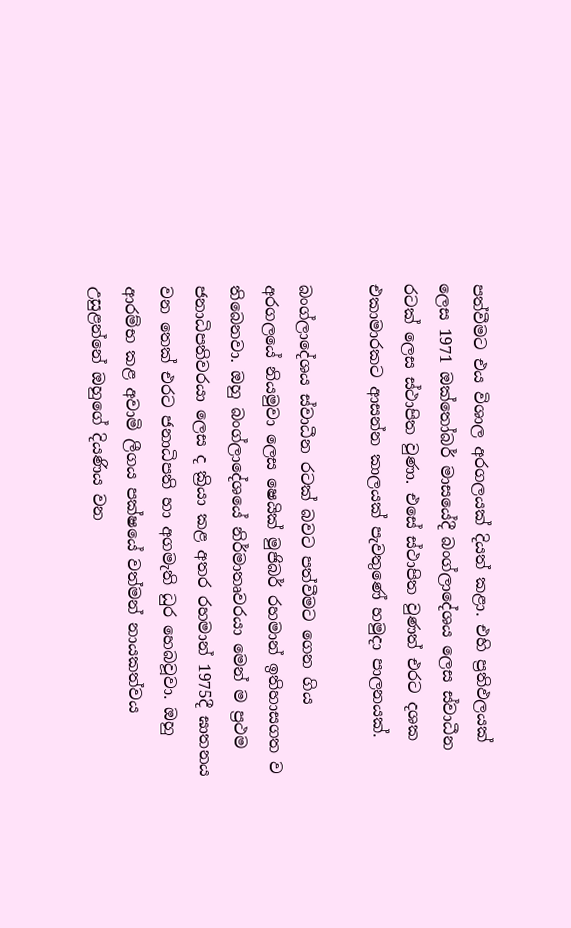පත්වීමට එය විශාල අරගලයක් දියත් කළා. එහි ප්‍රතිඵලයක් ලෙස 1971 ඔක්තෝබර් මාසයේදී බංග්ලාදේශය ලෙස ස්වාධීන රටක් ලෙස ස්ථාපිත වුණා. එසේ ස්ථාපිත වුණත් එරට දශක එකාමාරකට ආසන්න කාලයක් පැවතුණේ හමුදා පාලනයක්.

බංග්ලාදේශය ස්වාධීන රටක් බවට පත්වීමට ගෙන ගිය අරගලයේ නියමුවා ලෙස ෂෙයික් මුජිබර් රහමාන් ඉතිහාසගත ව තිබෙනවා. ඔහු බංග්ලාදේශයේ නිර්මාතෘවරයා මෙන් ම ප්‍රථම ජනාධිපතිවරයා ලෙස ද ක්‍රියා කළ අතර රහමාන් 1975දී ඝාතනය වන තෙක් එරට ජනාධිපති හා අගමැති ධුර හෙබවූවා. ඔහු ආරම්භ කළ අවාමි ලීගය පක්ෂයේ වත්මන් නායකත්වය උසුළන්නේ ඔහුගේ දියණිය වන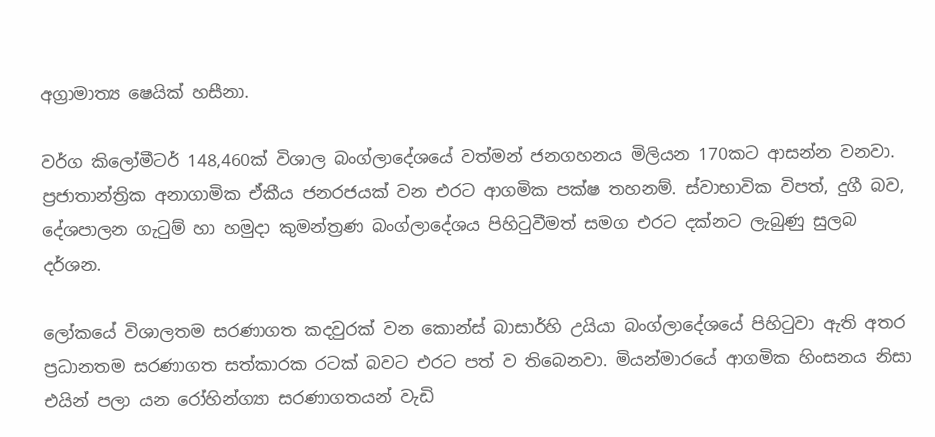අග්‍රාමාත්‍ය ෂෙයික් හසීනා.

වර්ග කිලෝමීටර් 148,460ක් විශාල බංග්ලාදේශයේ වත්මන් ජනගහනය මිලියන 170කට ආසන්න වනවා. ප්‍රජාතාන්ත්‍රික අනාගාමික ඒකීය ජනරජයක් වන එරට ආගමික පක්ෂ තහනම්. ස්වාභාවික විපත්, දුගී බව, දේශපාලන ගැටුම් හා හමුදා කුමන්ත්‍රණ බංග්ලාදේශය පිහිටුවීමත් සමග එරට දක්නට ලැබුණු සුලබ දර්ශන.

ලෝකයේ විශාලතම සරණාගත කදවුරක් වන කොන්ස් බාසාර්හි උයියා බංග්ලාදේශයේ පිහිටුවා ඇති අතර ප්‍රධානතම සරණාගත සත්කාරක රටක් බවට එරට පත් ව තිබෙනවා. මියන්මාරයේ ආගමික හිංසනය නිසා එයින් පලා යන රෝහින්ග්‍යා සරණාගතයන් වැඩි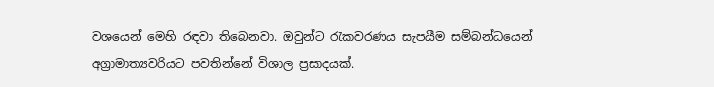වශයෙන් මෙහි රඳවා තිබෙනවා. ඔවුන්ට රැකවරණය සැපයීම සම්බන්ධයෙන් අග්‍රාමාත්‍යවරියට පවතින්නේ විශාල ප්‍රසාදයක්.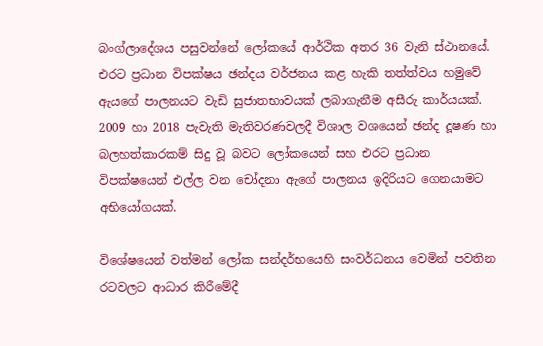බංග්ලාදේශය පසුවන්නේ ලෝකයේ ආර්ථික අතර 36 වැනි ස්ථානයේ. එරට ප්‍රධාන විපක්ෂය ඡන්දය වර්ජනය කළ හැකි තත්ත්වය හමුවේ ඇයගේ පාලනයට වැඩි සුජාතභාවයක් ලබාගැනීම අසීරු කාර්යයක්. 2009 හා 2018 පැවැති මැතිවරණවලදී විශාල වශයෙන් ඡන්ද දූෂණ හා බලහත්කාරකම් සිදු වූ බවට ලෝකයෙන් සහ එරට ප්‍රධාන විපක්ෂයෙන් එල්ල වන චෝදනා ඇගේ පාලනය ඉදිරියට ගෙනයාමට අභියෝගයක්.

විශේෂයෙන් වත්මන් ලෝක සන්දර්භයෙහි සංවර්ධනය වෙමින් පවතින රටවලට ආධාර කිරීමේදී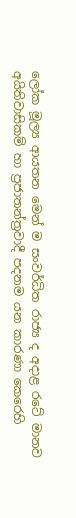ලෝක මූල්‍ය ආයතන මෙන් ම සංවර්ධිත රාජ්‍ය ද අදාළ රටේ මානව අයිතිවාසිකම් හා ප්‍රජාතන්ත්‍රවාදී පදනම යන කාරණා කෙරෙහි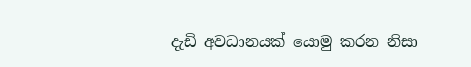දැඩි අවධානයක් යොමු කරන නිසා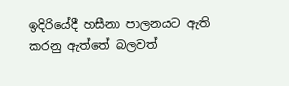ඉදිරියේදී හසීනා පාලනයට ඇති කරනු ඇත්තේ බලවත්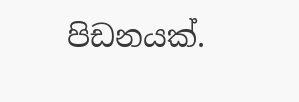පිඩනයක්.